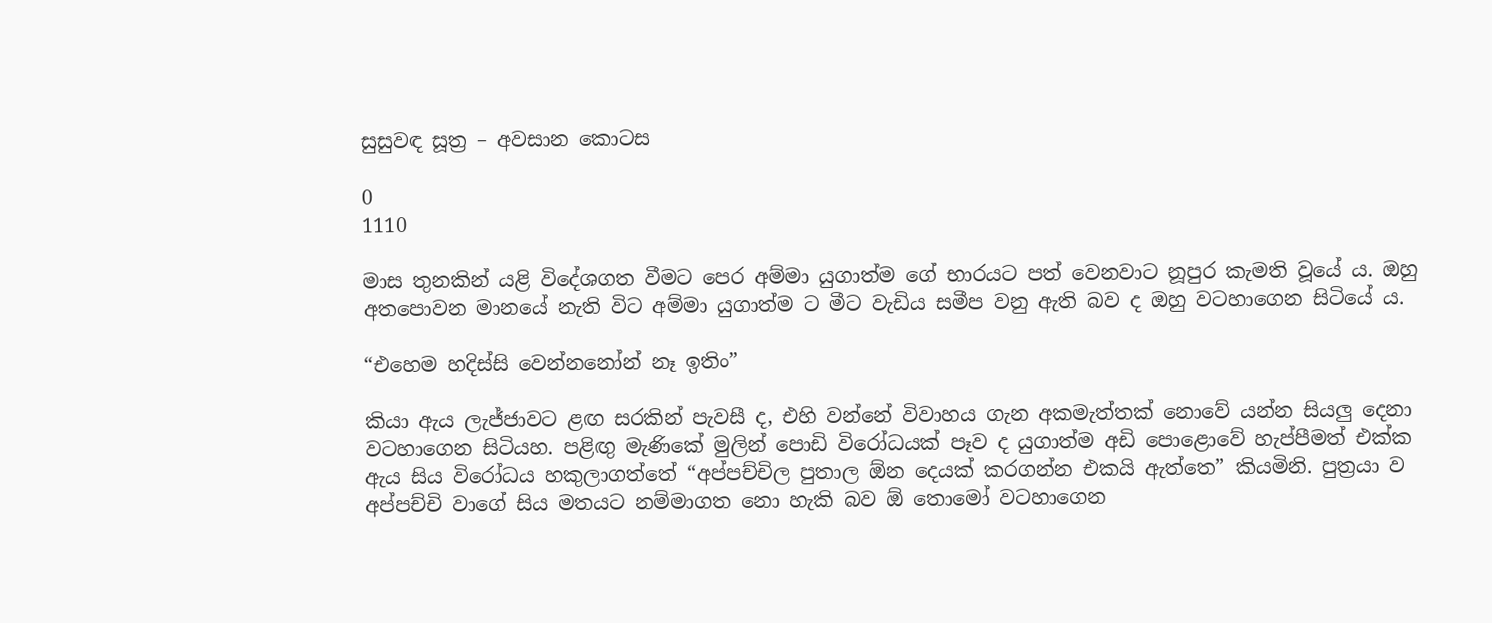සුසුවඳ සූත්‍ර – අවසාන කොටස

0
1110

මාස තුනකින් යළි විදේශගත වීමට පෙර අම්මා යුගාත්ම ගේ භාරයට පත් වෙනවාට නූපුර කැමති වූයේ ය. ඔහු අතපොවන මානයේ නැති විට අම්මා යුගාත්ම ට මීට වැඩිය සමීප වනු ඇති බව ද ඔහු වටහාගෙන සිටියේ ය.

“එහෙම හදිස්සි වෙන්නනෝන් නෑ ඉතිං”

කියා ඇය ලැජ්ජාවට ළඟ සරකින් පැවසී ද, එහි වන්නේ විවාහය ගැන අකමැත්තක් නොවේ යන්න සියලු දෙනා වටහාගෙන සිටියහ. පළිඟු මැණිකේ මුලින් පොඩි විරෝධයක් පෑව ද යුගාත්ම අඩි පොළොවේ හැප්පීමත් එක්ක ඇය සිය විරෝධය හකුලාගත්තේ “අප්පච්චිල පුතාල ඕන දෙයක් කරගන්න එකයි ඇත්තෙ” කියමිනි. පුත්‍රයා ව අප්පච්චි වාගේ සිය මතයට නම්මාගත නො හැකි බව ඕ තොමෝ වටහාගෙන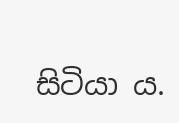සිටියා ය.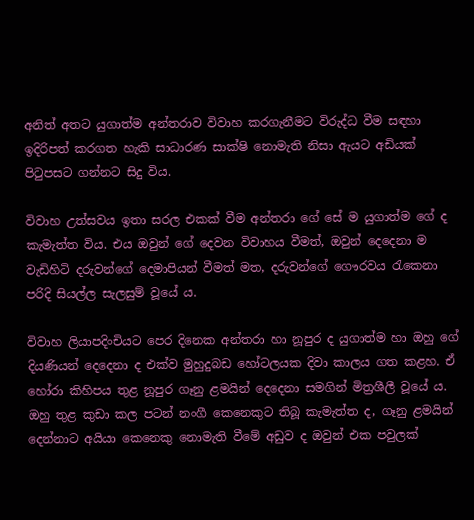අනිත් අතට යුගාත්ම අන්තරාව විවාහ කරගැනීමට විරුද්ධ වීම සඳහා ඉදිරිපත් කරගත හැකි සාධාරණ සාක්ෂි නොමැති නිසා ඇයට අඩියක් පිටුපසට ගන්නට සිදු විය.

විවාහ උත්සවය ඉතා සරල එකක් වීම අන්තරා ගේ සේ ම යුගාත්ම ගේ ද කැමැත්ත විය. එය ඔවුන් ගේ දෙවන විවාහය වීමත්, ඔවුන් දෙදෙනා ම වැඩිහිටි දරුවන්ගේ දෙමාපියන් වීමත් මත, දරුවන්ගේ ගෞරවය රැකෙනා පරිදි සියල්ල සැලසුම් වූයේ ය.

විවාහ ලියාපදිංචියට පෙර දිනෙක අන්තරා හා නූපුර ද යුගාත්ම හා ඔහු ගේ දියණියන් දෙදෙනා ද එක්ව මුහුදුබඩ හෝටලයක දිවා කාලය ගත කළහ. ඒ හෝරා කිහිපය තුළ නූපුර ගෑනු ළමයින් දෙදෙනා සමගින් මිත්‍රශීලී වූයේ ය. ඔහු තුළ කුඩා කල පටන් නංගී කෙනෙකුට තිබූ කැමැත්ත ද, ගෑනු ළමයින් දෙන්නාට අයියා කෙනෙකු නොමැති වීමේ අඩුව ද ඔවුන් එක පවුලක්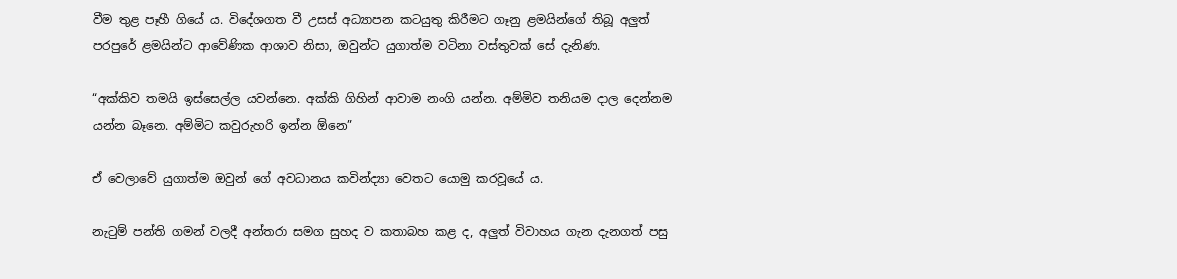වීම තුළ පෑහී ගියේ ය. විදේශගත වී උසස් අධ්‍යාපන කටයුතු කිරීමට ගෑනු ළමයින්ගේ තිබූ අලුත් පරපුරේ ළමයින්ට ආවේණික ආශාව නිසා, ඔවුන්ට යුගාත්ම වටිනා වස්තුවක් සේ දැනිණ.

“අක්කිව තමයි ඉස්සෙල්ල යවන්නෙ. අක්කි ගිහින් ආවාම නංගි යන්න. අම්මිව තනියම දාල දෙන්නම යන්න බෑනෙ. අම්මිට කවුරුහරි ඉන්න ඕනෙ”

ඒ වෙලාවේ යුගාත්ම ඔවුන් ගේ අවධානය කවින්ද්‍යා වෙතට යොමු කරවූයේ ය.

නැටුම් පන්ති ගමන් වලදී අන්තරා සමග සුහද ව කතාබහ කළ ද, අලුත් විවාහය ගැන දැනගත් පසු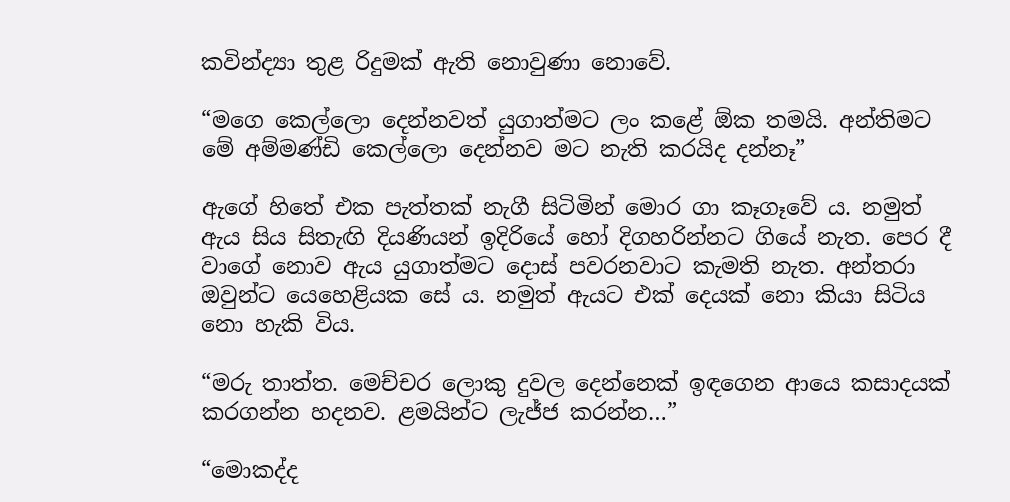කවින්ද්‍යා තුළ රිදුමක් ඇති නොවුණා නොවේ.

“මගෙ කෙල්ලො දෙන්නවත් යුගාත්මට ලං කළේ ඕක තමයි. අන්තිමට මේ අම්මණ්ඩි කෙල්ලො දෙන්නව මට නැති කරයිද දන්නෑ”

ඇගේ හිතේ එක පැත්තක් නැගී සිටිමින් මොර ගා කෑගෑවේ ය. නමුත් ඇය සිය සිතැඟි දියණියන් ඉදිරියේ හෝ දිගහරින්නට ගියේ නැත. පෙර දී වාගේ නොව ඇය යුගාත්මට දොස් පවරනවාට කැමති නැත. අන්තරා ඔවුන්ට යෙහෙළියක සේ ය. නමුත් ඇයට එක් දෙයක් නො කියා සිටිය නො හැකි විය.

“මරු තාත්ත. මෙච්චර ලොකු දුවල දෙන්නෙක් ඉඳගෙන ආයෙ කසාදයක් කරගන්න හදනව. ළමයින්ට ලැජ්ජ කරන්න…”

“මොකද්ද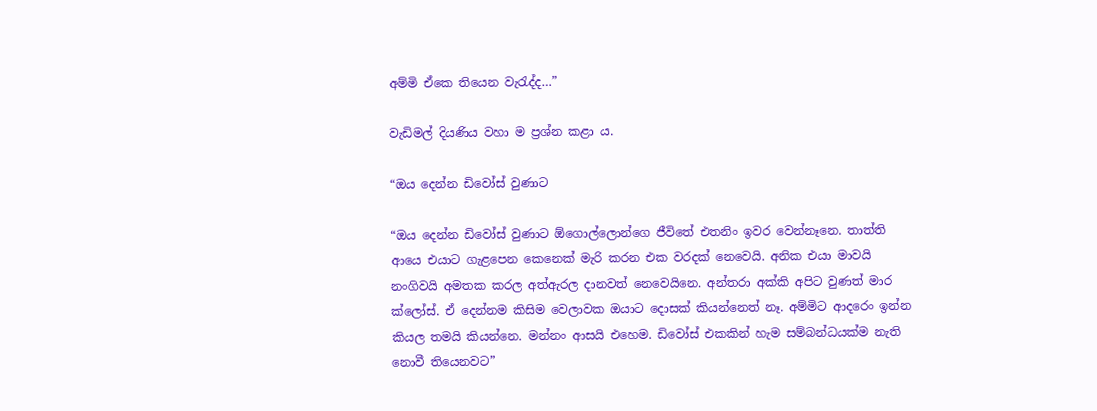අම්මි ඒකෙ තියෙන වැරැද්ද…”

වැඩිමල් දියණිය වහා ම ප්‍රශ්න කළා ය.

“ඔය දෙන්න ඩිවෝස් වුණාට

“ඔය දෙන්න ඩිවෝස් වුණාට ඕගොල්ලොන්ගෙ ජීවිතේ එතනිං ඉවර වෙන්නෑනෙ. තාත්ති ආයෙ එයාට ගැළපෙන කෙනෙක් මැරි කරන එක වරදක් නෙවෙයි. අනික එයා මාවයි නංගිවයි අමතක කරල අත්ඇරල දානවත් නෙවෙයිනෙ. අන්තරා අක්කි අපිට වුණත් මාර ක්ලෝස්. ඒ දෙන්නම කිසිම වෙලාවක ඔයාට දොසක් කියන්නෙත් නෑ. අම්මිට ආදරෙං ඉන්න කියල තමයි කියන්නෙ. මන්නං ආසයි එහෙම. ඩිවෝස් එකකින් හැම සම්බන්ධයක්ම නැති නොවී තියෙනවට”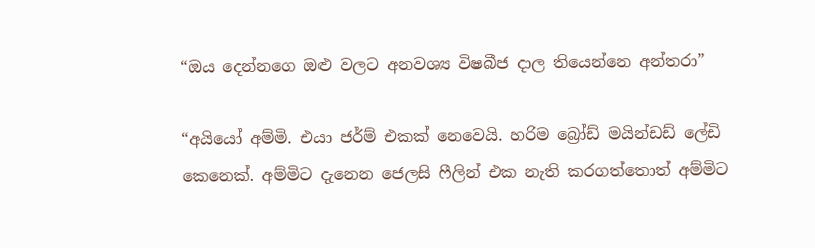“ඔය දෙන්නගෙ ඔළු වලට අනවශ්‍ය විෂබීජ දාල තියෙන්නෙ අන්තරා”

“අයියෝ අම්මි. එයා ජර්ම් එකක් නෙවෙයි. හරිම බ්‍රෝඩ් මයින්ඩඩ් ලේඩි කෙනෙක්. අම්මිට දැනෙන ජෙලසි ෆීලින් එක නැති කරගත්තොත් අම්මිට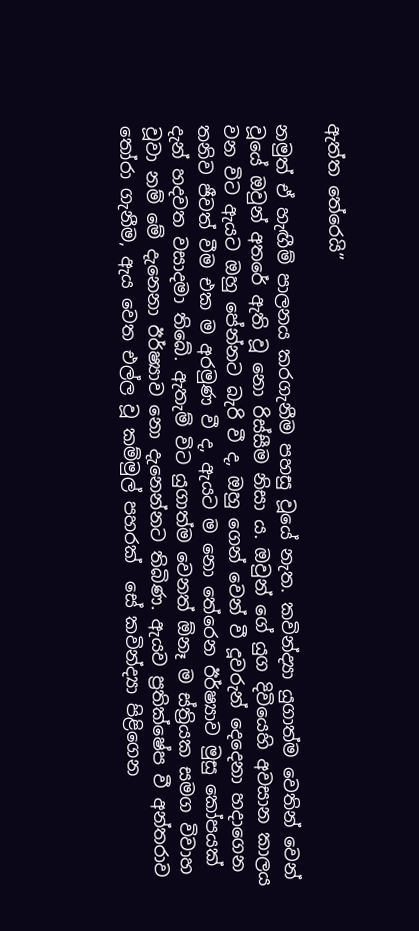ඇත්ත තේරෙයි”

නමුත් ඒ හැඟීම් පාලනය කරගැනීම පහසු වූයේ නැත. කවින්ද්‍යා යුගාත්ම වෙතින් වෙන් වූයේ ඔවුන් අතරේ ඇති වූ නො රිස්සීම නිසා ය. ඔවුන් ගේ යුග දිවියෙහි අවසාන කාලය වන විට ඇයට ඔහු පේන්නට බැරි වී ද, ඔහු ගෙන් වෙන් වී දූවරුන් දෙදෙනා හදාගෙන තනිව ජීවත් වීම එක ම අරමුණ වී ද, ඇයට ම නො තේරෙන ඊර්ෂ්‍යාව මුසු කෝපයක් දැන් හදවත වසාදමා තිබේ. ඇතැම් විට යුගාත්ම වෙනත් ඕනෑ ම ස්ත්‍රියක සමග විවාහ වූවා නම් මේ දැනෙනා ඊර්ෂ්‍යාව නො දැනෙන්නට තිබිණ. ඇයව ප්‍රතික්ෂේප වී අන්තරාව තෝරා ගැනීම, ඇය වෙත එල්ල වූ කම්මුල් පහරක්  සේ කවින්ද්‍යා පිළිගෙන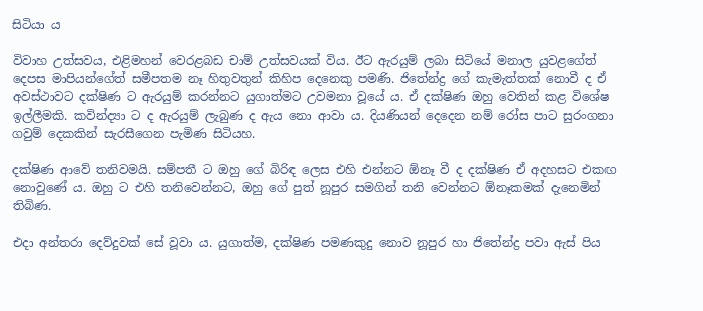සිටියා ය

විවාහ උත්සවය, එළිමහන් වෙරළබඩ චාම් උත්සවයක් විය. ඊට ඇරයුම් ලබා සිටියේ මනාල යුවළගේත් දෙපස මාපියන්ගේත් සමීපතම නෑ හිතුවතුන් කිහිප දෙනෙකු පමණි. ජිතේන්ද්‍ර ගේ කැමැත්තක් නොවී ද ඒ අවස්ථාවට දක්ෂිණ ට ඇරයුම් කරන්නට යුගාත්මට උවමනා වූයේ ය. ඒ දක්ෂිණ ඔහු වෙතින් කළ විශේෂ ඉල්ලීමකි. කවින්ද්‍යා ට ද ඇරයුම් ලැබුණ ද ඇය නො ආවා ය. දියණියන් දෙදෙන නම් රෝස පාට සුරංගනා ගවුම් දෙකකින් සැරසීගෙන පැමිණ සිටියහ.

දක්ෂිණ ආවේ තනිවමයි. සම්පතී ට ඔහු ගේ බිරිඳ ලෙස එහි එන්නට ඕනෑ වී ද දක්ෂිණ ඒ අදහසට එකඟ නොවුණේ ය. ඔහු ට එහි තනිවෙන්නට, ඔහු ගේ පුත් නූපුර සමගින් තනි වෙන්නට ඕනෑකමක් දැනෙමින් තිබිණ.

එදා අන්තරා දෙව්දුවක් සේ වූවා ය. යුගාත්ම, දක්ෂිණ පමණකුදු නොව නූපුර හා ජිතේන්ද්‍ර පවා ඇස් පිය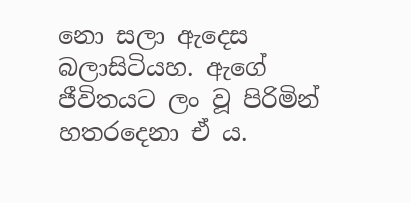නො සලා ඇදෙස බලාසිටියහ. ඇගේ ජීවිතයට ලං වූ පිරිමින් හතරදෙනා ඒ ය.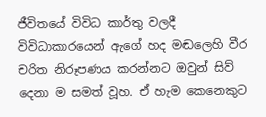ජීවිතයේ විවිධ කාර්තු වලදී විවිධාකාරයෙන් ඇගේ හද මඬලෙහි වීර චරිත නිරූපණය කරන්නට ඔවුන් සිව් දෙනා ම සමත් වූහ. ඒ හැම කෙනෙකුට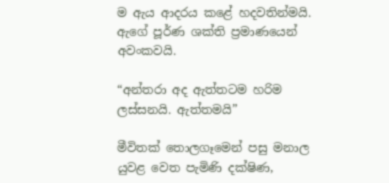ම ඇය ආදරය කළේ හදවතින්මයි. ඇගේ පූර්ණ ශක්ති ප්‍රමාණයෙන් අවංකවයි.

“අන්තරා අද ඇත්තටම හරිම ලස්සනයි. ඇත්තමයි”

මීවිතක් තොලගෑමෙන් පසු මනාල යුවළ වෙත පැමිණි දක්ෂිණ,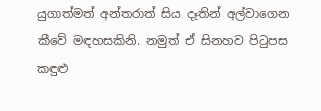යුගාත්මත් අන්තරාත් සිය දෑතින් අල්වාගෙන කීවේ මඳහසකිනි. නමුත් ඒ සිනහව පිටුපස කඳුළු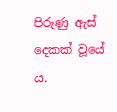පිරුණු ඇස් දෙකක් වූයේ ය.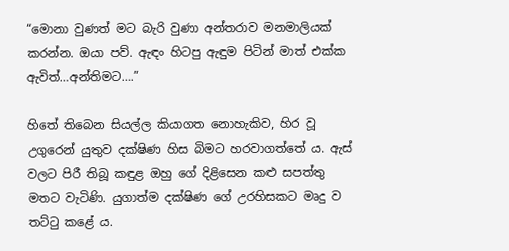“මොනා වුණත් මට බැරි වුණා අන්තරාව මනමාලියක් කරන්න. ඔයා පව්. ඇඳං හිටපු ඇඳුම පිටින් මාත් එක්ක ඇවිත්…අන්තිමට….”

හිතේ තිබෙන සියල්ල කියාගත නොහැකිව, හිර වූ උගුරෙන් යුතුව දක්ෂිණ හිස බිමට හරවාගත්තේ ය. ඇස් වලට පිරී තිබූ කඳුළ ඔහු ගේ දිළිසෙන කළු සපත්තු මතට වැටිණි. යුගාත්ම දක්ෂිණ ගේ උරහිසකට මෘදු ව තට්ටු කළේ ය.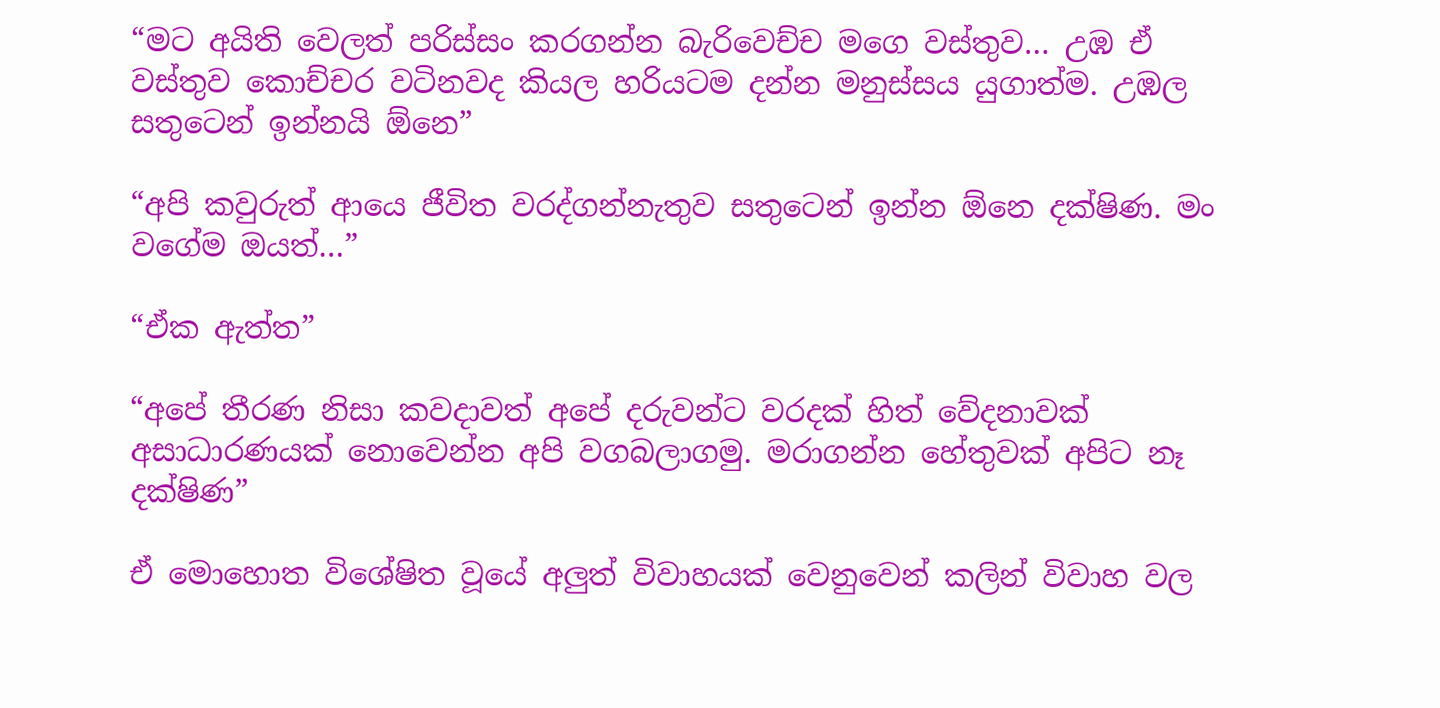“මට අයිති වෙලත් පරිස්සං කරගන්න බැරිවෙච්ච මගෙ වස්තුව… උඹ ඒ වස්තුව කොච්චර වටිනවද කියල හරියටම දන්න මනුස්සය යුගාත්ම. උඹල සතුටෙන් ඉන්නයි ඕනෙ”

“අපි කවුරුත් ආයෙ ජීවිත වරද්ගන්නැතුව සතුටෙන් ඉන්න ඕනෙ දක්ෂිණ. මං වගේම ඔයත්…”

“ඒක ඇත්ත”

“අපේ තීරණ නිසා කවදාවත් අපේ දරුවන්ට වරදක් හිත් වේදනාවක් අසාධාරණයක් නොවෙන්න අපි වගබලාගමු. මරාගන්න හේතුවක් අපිට නෑ දක්ෂිණ”

ඒ මොහොත විශේෂිත වූයේ අලුත් විවාහයක් වෙනුවෙන් කලින් විවාහ වල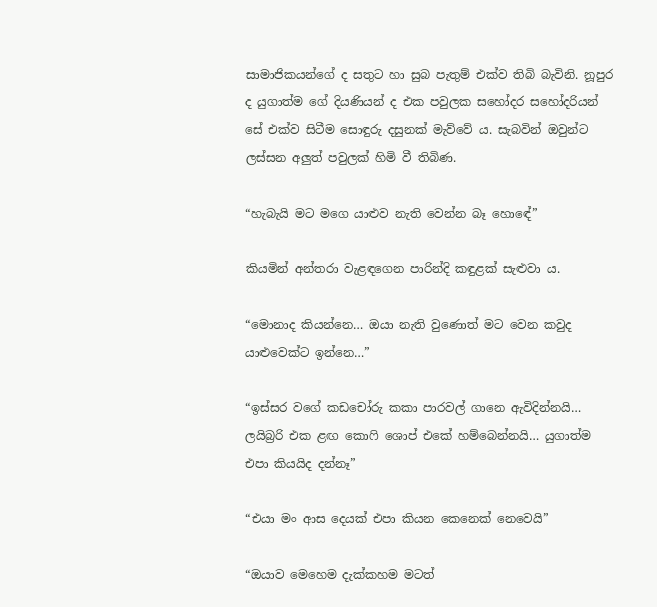සාමාජිකයන්ගේ ද සතුට හා සුබ පැතුම් එක්ව තිබි බැවිනි. නූපුර ද යුගාත්ම ගේ දියණියන් ද එක පවුලක සහෝදර සහෝදරියන් සේ එක්ව සිටීම සොඳුරු දසුනක් මැව්වේ ය. සැබවින් ඔවුන්ට ලස්සන අලුත් පවුලක් හිමි වී තිබිණ.

“හැබැයි මට මගෙ යාළුව නැති වෙන්න බෑ හොඳේ”

කියමින් අන්තරා වැළඳගෙන පාරින්දි කඳුළක් සැළුවා ය.

“මොනාද කියන්නෙ… ඔයා නැති වුණොත් මට වෙන කවුද යාළුවෙක්ට ඉන්නෙ…”

“ඉස්සර වගේ කඩචෝරු කකා පාරවල් ගානෙ ඇවිදින්නයි… ලයිබ්‍රරි එක ළඟ කොෆි ශොප් එකේ හම්බෙන්නයි… යුගාත්ම එපා කියයිද දන්නෑ”

“එයා මං ආස දෙයක් එපා කියන කෙනෙක් නෙවෙයි”

“ඔයාව මෙහෙම දැක්කහම මටත්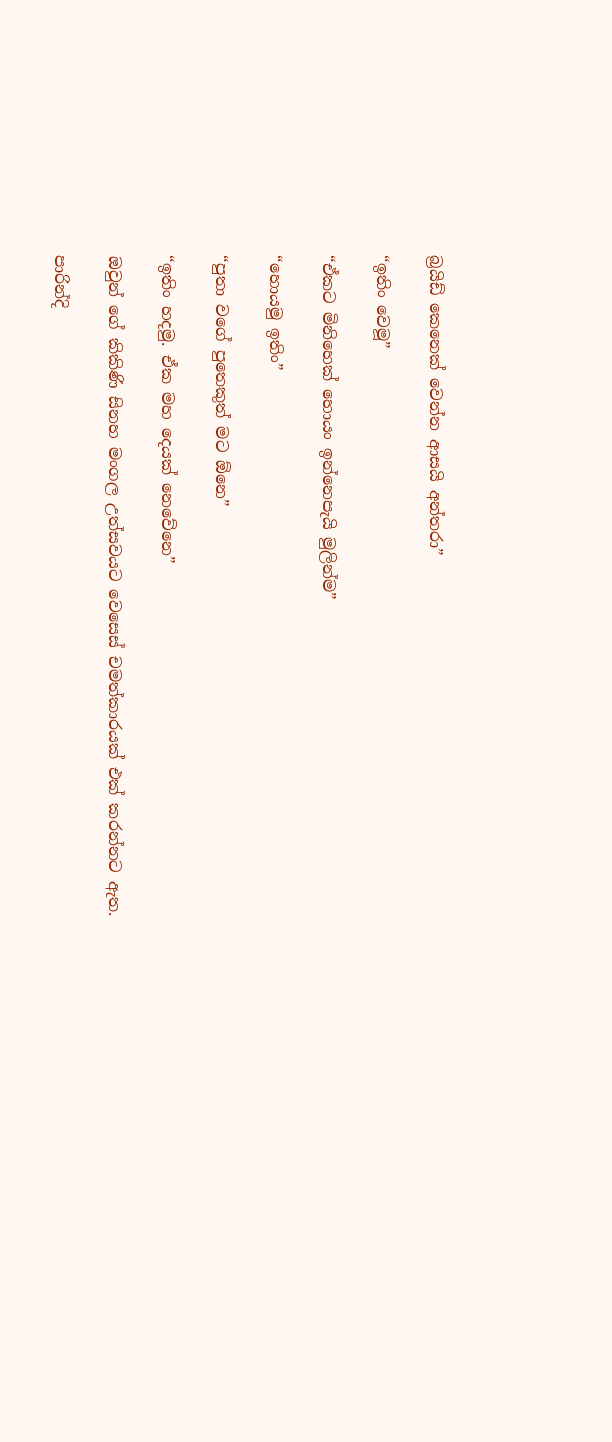බ්‍රයිඩ් කෙනෙක් වෙන්න ආසයි අන්තරා”

“ඉතිං වෙමූ”

“ඒකට මිනිහෙක් හොයං ඉන්නෙපැයි මුලින්ම”

“හොයමු ඉතිං”

“පුතා වගේ පුතෙකුත් මට ඕනෙ”

“ඉතිං හදමු. ඒක මහ දෙයක් නෙවේනෙ”

ඔවුන් ගේ කිකිණි සිනහ මංගල උත්සවයට වෙසෙස් චමත්කාරයක් එක් කරන්නට ඇත.

පාරින්දි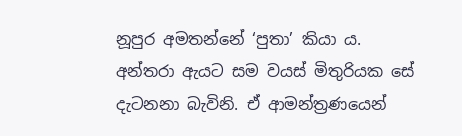නූපුර අමතන්නේ ‘පුතා’ කියා ය. අන්තරා ඇයට සම වයස් මිතුරියක සේ දැටනනා බැවිනි. ඒ ආමන්ත්‍රණයෙන්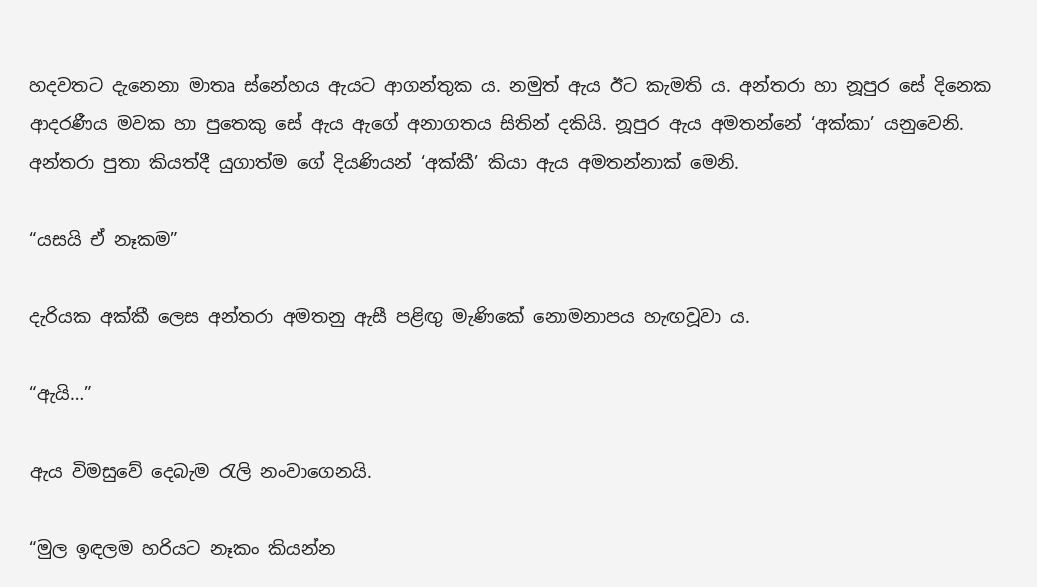හදවතට දැනෙනා මාතෘ ස්නේහය ඇයට ආගන්තුක ය. නමුත් ඇය ඊට කැමති ය. අන්තරා හා නූපුර සේ දිනෙක ආදරණීය මවක හා පුතෙකු සේ ඇය ඇගේ අනාගතය සිතින් දකියි. නූපුර ඇය අමතන්නේ ‘අක්කා’ යනුවෙනි. අන්තරා පුතා කියත්දී යුගාත්ම ගේ දියණියන් ‘අක්කී’ කියා ඇය අමතන්නාක් මෙනි.

“යසයි ඒ නෑකම”

දැරියක අක්කී ලෙස අන්තරා අමතනු ඇසී පළිඟු මැණිකේ නොමනාපය හැඟවූවා ය.

“ඇයි…”

ඇය විමසුවේ දෙබැම රැලි නංවාගෙනයි.

“මුල ඉඳලම හරියට නෑකං කියන්න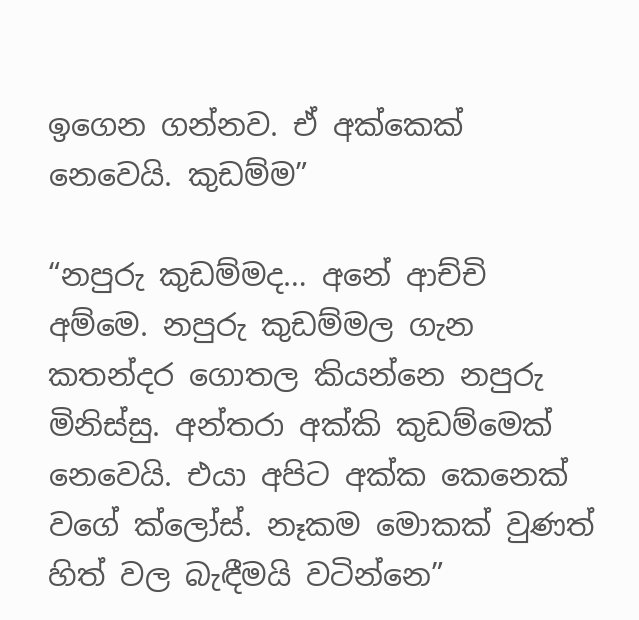ඉගෙන ගන්නව. ඒ අක්කෙක් නෙවෙයි. කුඩම්ම”

“නපුරු කුඩම්මද… අනේ ආච්චි අම්මෙ. නපුරු කුඩම්මල ගැන කතන්දර ගොතල කියන්නෙ නපුරු මිනිස්සු. අන්තරා අක්කි කුඩම්මෙක් නෙවෙයි. එයා අපිට අක්ක කෙනෙක් වගේ ක්ලෝස්. නෑකම මොකක් වුණත් හිත් වල බැඳීමයි වටින්නෙ”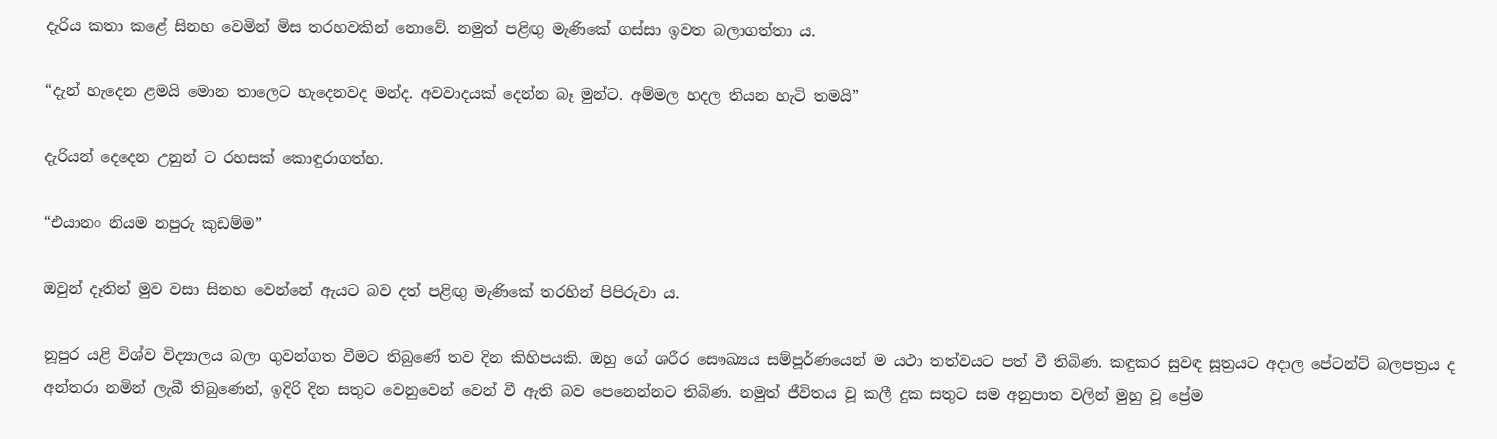දැරිය කතා කළේ සිනහ වෙමින් මිස තරහවකින් නොවේ. නමුත් පළිඟු මැණිකේ ගස්සා ඉවත බලාගත්තා ය.

“දැන් හැදෙන ළමයි මොන තාලෙට හැදෙනවද මන්ද. අවවාදයක් දෙන්න බෑ මුන්ට. අම්මල හදල තියන හැටි තමයි”

දැරියන් දෙදෙන උනුන් ට රහසක් කොඳුරාගත්හ.

“එයානං නියම නපුරු කුඩම්ම”

ඔවුන් දෑතින් මුව වසා සිනහ වෙන්නේ ඇයට බව දත් පළිඟු මැණිකේ තරහින් පිපිරුවා ය.

නූපුර යළි විශ්ව විද්‍යාලය බලා ගුවන්ගත වීමට තිබුණේ තව දින කිහිපයකි. ඔහු ගේ ශරීර සෞඛ්‍යය සම්පූර්ණයෙන් ම යථා තත්වයට පත් වී තිබිණ. කඳුකර සුවඳ සූත්‍රයට අදාල පේටන්ට් බලපත්‍රය ද අන්තරා නමින් ලැබී තිබුණෙන්, ඉදිරි දින සතුට වෙනුවෙන් වෙන් වී ඇති බව පෙනෙන්නට තිබිණ. නමුත් ජීවිතය වූ කලී දුක සතුට සම අනුපාත වලින් මුහු වූ ප්‍රේම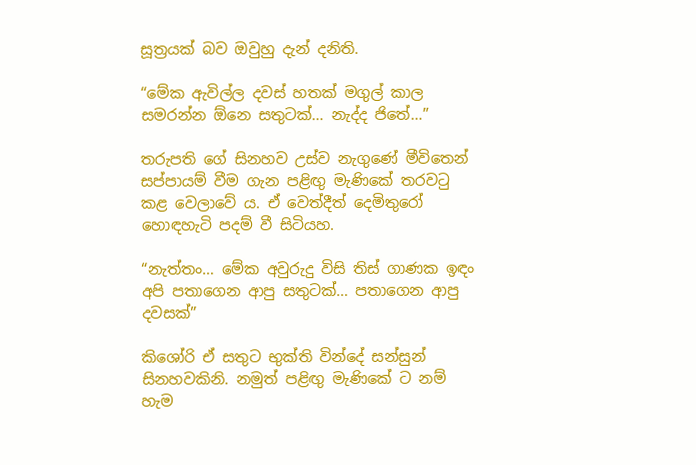සූත්‍රයක් බව ඔවුහු දැන් දනිති.

“මේක ඇවිල්ල දවස් හතක් මගුල් කාල සමරන්න ඕනෙ සතුටක්… නැද්ද ජිතේ…”

තරුපති ගේ සිනහව උස්ව නැගුණේ මීවිතෙන් සප්පායම් වීම ගැන පළිඟු මැණිකේ තරවටු කළ වෙලාවේ ය. ඒ වෙත්දීත් දෙමිතුරෝ හොඳහැටි පදම් වී සිටියහ.

“නැත්තං… මේක අවුරුදු විසි තිස් ගාණක ඉඳං අපි පතාගෙන ආපු සතුටක්… පතාගෙන ආපු දවසක්”

කිශෝරි ඒ සතුට භුක්ති වින්දේ සන්සුන් සිනහවකිනි. නමුත් පළිඟු මැණිකේ ට නම් හැම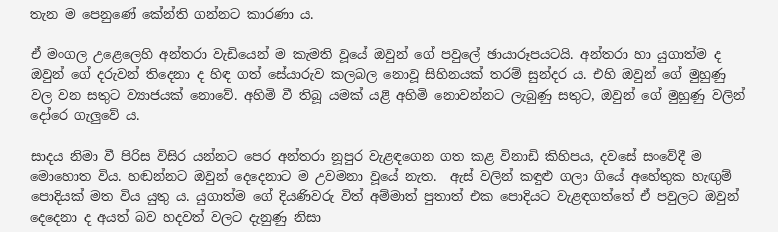තැන ම පෙනුණේ කේන්ති ගන්නට කාරණා ය.

ඒ මංගල උළෙලෙහි අන්තරා වැඩියෙන් ම කැමති වූයේ ඔවුන් ගේ පවුලේ ඡායාරූපයටයි. අන්තරා හා යුගාත්ම ද ඔවුන් ගේ දරුවන් තිදෙනා ද හිඳ ගත් සේයාරුව කලබල නොවූ සිහිනයක් තරම් සුන්දර ය. එහි ඔවුන් ගේ මුහුණු වල වන සතුට ව්‍යාජයක් නොවේ. අහිමි වී තිබූ යමක් යළි අහිමි නොවන්නට ලැබුණු සතුට, ඔවුන් ගේ මුහුණු වලින් දෝරෙ ගැලුවේ ය.

සාදය නිමා වී පිරිස විසිර යන්නට පෙර අන්තරා නූපුර වැළඳගෙන ගත කළ විනාඩි කිහිපය, දවසේ සංවේදී ම මොහොත විය. හඬන්නට ඔවුන් දෙදෙනාට ම උවමනා වූයේ නැත.  ඇස් වලින් කඳුළු ගලා ගියේ අහේතුක හැඟුම් පොදියක් මත විය යුතු ය. යුගාත්ම ගේ දියණිවරු විත් අම්මාත් පුතාත් එක පොදියට වැළඳගත්තේ ඒ පවුලට ඔවුන් දෙදෙනා ද අයත් බව හදවත් වලට දැනුණු නිසා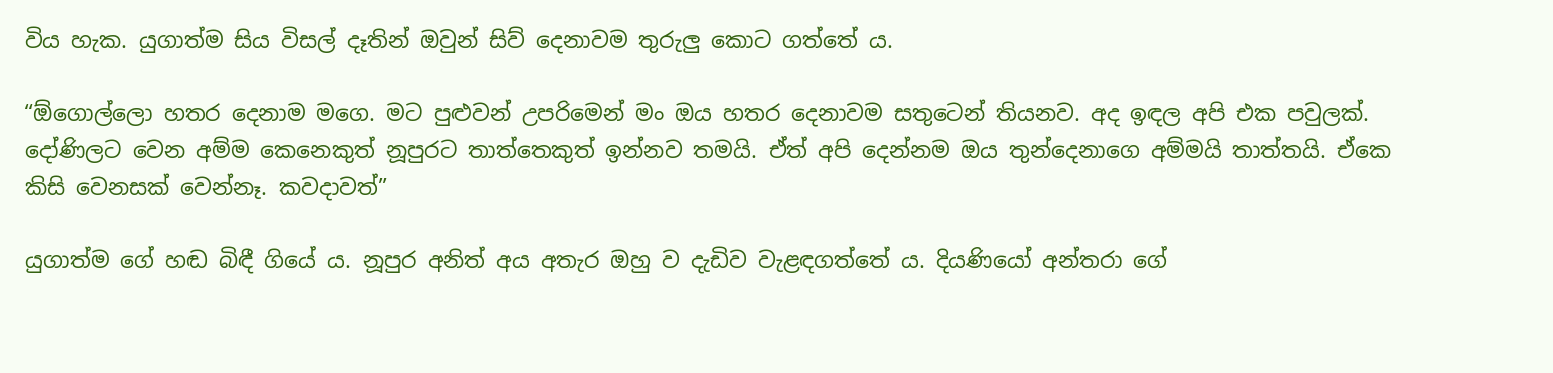විය හැක. යුගාත්ම සිය විසල් දෑතින් ඔවුන් සිව් දෙනාවම තුරුලු කොට ගත්තේ ය.

“ඕගොල්ලො හතර දෙනාම මගෙ. මට පුළුවන් උපරිමෙන් මං ඔය හතර දෙනාවම සතුටෙන් තියනව. අද ඉඳල අපි එක පවුලක්. දෝණිලට වෙන අම්ම කෙනෙකුත් නූපුරට තාත්තෙකුත් ඉන්නව තමයි. ඒත් අපි දෙන්නම ඔය තුන්දෙනාගෙ අම්මයි තාත්තයි. ඒකෙ කිසි වෙනසක් වෙන්නෑ. කවදාවත්”

යුගාත්ම ගේ හඬ බිඳී ගියේ ය. නූපුර අනිත් අය අතැර ඔහු ව දැඩිව වැළඳගත්තේ ය. දියණියෝ අන්තරා ගේ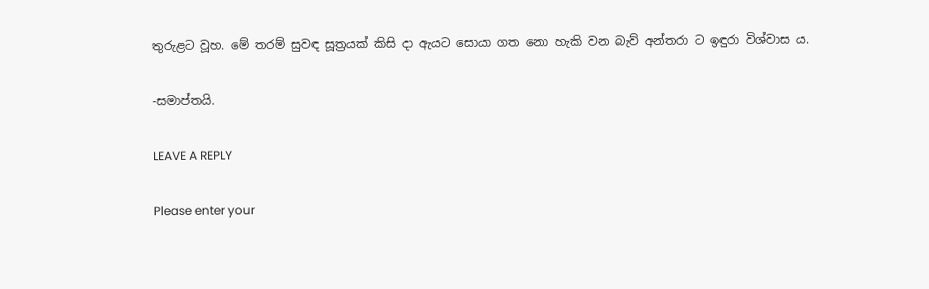තුරුළට වූහ. මේ තරම් සුවඳ සූත්‍රයක් කිසි දා ඇයට සොයා ගත නො හැකි වන බැව් අන්තරා ට ඉඳුරා විශ්වාස ය.

-සමාප්තයි.

LEAVE A REPLY

Please enter your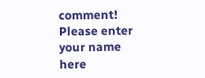comment!
Please enter your name here